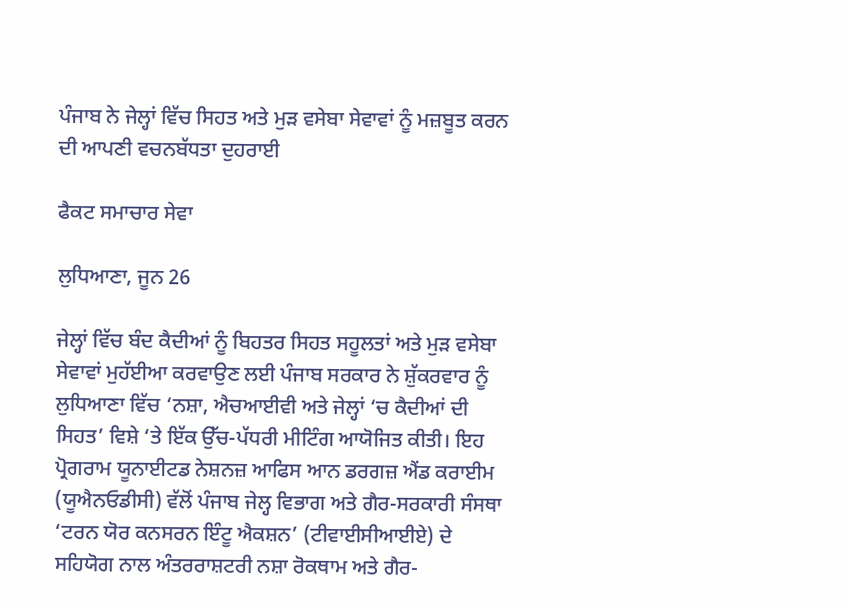ਪੰਜਾਬ ਨੇ ਜੇਲ੍ਹਾਂ ਵਿੱਚ ਸਿਹਤ ਅਤੇ ਮੁੜ ਵਸੇਬਾ ਸੇਵਾਵਾਂ ਨੂੰ ਮਜ਼ਬੂਤ ਕਰਨ ਦੀ ਆਪਣੀ ਵਚਨਬੱਧਤਾ ਦੁਹਰਾਈ

ਫੈਕਟ ਸਮਾਚਾਰ ਸੇਵਾ

ਲੁਧਿਆਣਾ, ਜੂਨ 26

ਜੇਲ੍ਹਾਂ ਵਿੱਚ ਬੰਦ ਕੈਦੀਆਂ ਨੂੰ ਬਿਹਤਰ ਸਿਹਤ ਸਹੂਲਤਾਂ ਅਤੇ ਮੁੜ ਵਸੇਬਾ ਸੇਵਾਵਾਂ ਮੁਹੱਈਆ ਕਰਵਾਉਣ ਲਈ ਪੰਜਾਬ ਸਰਕਾਰ ਨੇ ਸ਼ੁੱਕਰਵਾਰ ਨੂੰ ਲੁਧਿਆਣਾ ਵਿੱਚ ‘ਨਸ਼ਾ, ਐਚਆਈਵੀ ਅਤੇ ਜੇਲ੍ਹਾਂ ‘ਚ ਕੈਦੀਆਂ ਦੀ ਸਿਹਤ’ ਵਿਸ਼ੇ ‘ਤੇ ਇੱਕ ਉੱਚ-ਪੱਧਰੀ ਮੀਟਿੰਗ ਆਯੋਜਿਤ ਕੀਤੀ। ਇਹ ਪ੍ਰੋਗਰਾਮ ਯੂਨਾਈਟਡ ਨੇਸ਼ਨਜ਼ ਆਫਿਸ ਆਨ ਡਰਗਜ਼ ਐਂਡ ਕਰਾਈਮ (ਯੂਐਨਓਡੀਸੀ) ਵੱਲੋਂ ਪੰਜਾਬ ਜੇਲ੍ਹ ਵਿਭਾਗ ਅਤੇ ਗੈਰ-ਸਰਕਾਰੀ ਸੰਸਥਾ ‘ਟਰਨ ਯੋਰ ਕਨਸਰਨ ਇੰਟੂ ਐਕਸ਼ਨ’ (ਟੀਵਾਈਸੀਆਈਏ) ਦੇ ਸਹਿਯੋਗ ਨਾਲ ਅੰਤਰਰਾਸ਼ਟਰੀ ਨਸ਼ਾ ਰੋਕਥਾਮ ਅਤੇ ਗੈਰ-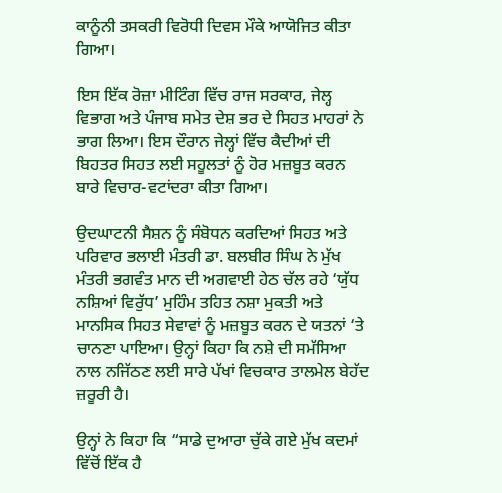ਕਾਨੂੰਨੀ ਤਸਕਰੀ ਵਿਰੋਧੀ ਦਿਵਸ ਮੌਕੇ ਆਯੋਜਿਤ ਕੀਤਾ ਗਿਆ।

ਇਸ ਇੱਕ ਰੋਜ਼ਾ ਮੀਟਿੰਗ ਵਿੱਚ ਰਾਜ ਸਰਕਾਰ, ਜੇਲ੍ਹ ਵਿਭਾਗ ਅਤੇ ਪੰਜਾਬ ਸਮੇਤ ਦੇਸ਼ ਭਰ ਦੇ ਸਿਹਤ ਮਾਹਰਾਂ ਨੇ ਭਾਗ ਲਿਆ। ਇਸ ਦੌਰਾਨ ਜੇਲ੍ਹਾਂ ਵਿੱਚ ਕੈਦੀਆਂ ਦੀ ਬਿਹਤਰ ਸਿਹਤ ਲਈ ਸਹੂਲਤਾਂ ਨੂੰ ਹੋਰ ਮਜ਼ਬੂਤ ਕਰਨ ਬਾਰੇ ਵਿਚਾਰ-ਵਟਾਂਦਰਾ ਕੀਤਾ ਗਿਆ।

ਉਦਘਾਟਨੀ ਸੈਸ਼ਨ ਨੂੰ ਸੰਬੋਧਨ ਕਰਦਿਆਂ ਸਿਹਤ ਅਤੇ ਪਰਿਵਾਰ ਭਲਾਈ ਮੰਤਰੀ ਡਾ. ਬਲਬੀਰ ਸਿੰਘ ਨੇ ਮੁੱਖ ਮੰਤਰੀ ਭਗਵੰਤ ਮਾਨ ਦੀ ਅਗਵਾਈ ਹੇਠ ਚੱਲ ਰਹੇ ‘ਯੁੱਧ ਨਸ਼ਿਆਂ ਵਿਰੁੱਧ’ ਮੁਹਿੰਮ ਤਹਿਤ ਨਸ਼ਾ ਮੁਕਤੀ ਅਤੇ ਮਾਨਸਿਕ ਸਿਹਤ ਸੇਵਾਵਾਂ ਨੂੰ ਮਜ਼ਬੂਤ ਕਰਨ ਦੇ ਯਤਨਾਂ ‘ਤੇ ਚਾਨਣਾ ਪਾਇਆ। ਉਨ੍ਹਾਂ ਕਿਹਾ ਕਿ ਨਸ਼ੇ ਦੀ ਸਮੱਸਿਆ ਨਾਲ ਨਜਿੱਠਣ ਲਈ ਸਾਰੇ ਪੱਖਾਂ ਵਿਚਕਾਰ ਤਾਲਮੇਲ ਬੇਹੱਦ ਜ਼ਰੂਰੀ ਹੈ।

ਉਨ੍ਹਾਂ ਨੇ ਕਿਹਾ ਕਿ “ਸਾਡੇ ਦੁਆਰਾ ਚੁੱਕੇ ਗਏ ਮੁੱਖ ਕਦਮਾਂ ਵਿੱਚੋਂ ਇੱਕ ਹੈ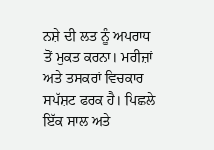ਨਸ਼ੇ ਦੀ ਲਤ ਨੂੰ ਅਪਰਾਧ ਤੋਂ ਮੁਕਤ ਕਰਨਾ। ਮਰੀਜ਼ਾਂ ਅਤੇ ਤਸਕਰਾਂ ਵਿਚਕਾਰ ਸਪੱਸ਼ਟ ਫਰਕ ਹੈ। ਪਿਛਲੇ ਇੱਕ ਸਾਲ ਅਤੇ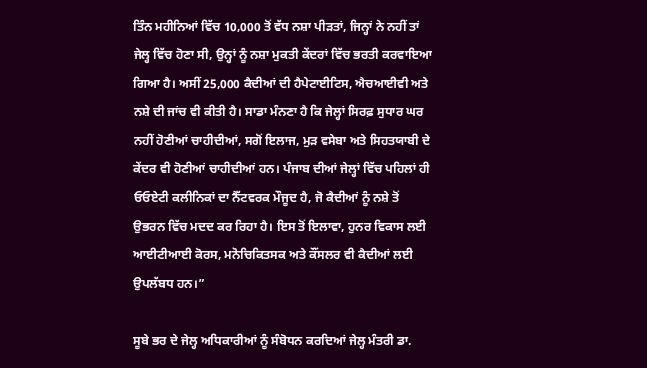ਤਿੰਨ ਮਹੀਨਿਆਂ ਵਿੱਚ 10,000 ਤੋਂ ਵੱਧ ਨਸ਼ਾ ਪੀੜਤਾਂ, ਜਿਨ੍ਹਾਂ ਨੇ ਨਹੀਂ ਤਾਂ ਜੇਲ੍ਹ ਵਿੱਚ ਹੋਣਾ ਸੀ, ਉਨ੍ਹਾਂ ਨੂੰ ਨਸ਼ਾ ਮੁਕਤੀ ਕੇਂਦਰਾਂ ਵਿੱਚ ਭਰਤੀ ਕਰਵਾਇਆ ਗਿਆ ਹੈ। ਅਸੀਂ 25,000 ਕੈਦੀਆਂ ਦੀ ਹੈਪੇਟਾਈਟਿਸ, ਐਚਆਈਵੀ ਅਤੇ ਨਸ਼ੇ ਦੀ ਜਾਂਚ ਵੀ ਕੀਤੀ ਹੈ। ਸਾਡਾ ਮੰਨਣਾ ਹੈ ਕਿ ਜੇਲ੍ਹਾਂ ਸਿਰਫ਼ ਸੁਧਾਰ ਘਰ ਨਹੀਂ ਹੋਣੀਆਂ ਚਾਹੀਦੀਆਂ, ਸਗੋਂ ਇਲਾਜ, ਮੁੜ ਵਸੇਬਾ ਅਤੇ ਸਿਹਤਯਾਬੀ ਦੇ ਕੇਂਦਰ ਵੀ ਹੋਣੀਆਂ ਚਾਹੀਦੀਆਂ ਹਨ। ਪੰਜਾਬ ਦੀਆਂ ਜੇਲ੍ਹਾਂ ਵਿੱਚ ਪਹਿਲਾਂ ਹੀ ਓਓਏਟੀ ਕਲੀਨਿਕਾਂ ਦਾ ਨੈੱਟਵਰਕ ਮੌਜੂਦ ਹੈ, ਜੋ ਕੈਦੀਆਂ ਨੂੰ ਨਸ਼ੇ ਤੋਂ ਉਭਰਨ ਵਿੱਚ ਮਦਦ ਕਰ ਰਿਹਾ ਹੈ। ਇਸ ਤੋਂ ਇਲਾਵਾ, ਹੁਨਰ ਵਿਕਾਸ ਲਈ ਆਈਟੀਆਈ ਕੋਰਸ, ਮਨੋਚਿਕਿਤਸਕ ਅਤੇ ਕੌਂਸਲਰ ਵੀ ਕੈਦੀਆਂ ਲਈ ਉਪਲੱਬਧ ਹਨ।”

ਸੂਬੇ ਭਰ ਦੇ ਜੇਲ੍ਹ ਅਧਿਕਾਰੀਆਂ ਨੂੰ ਸੰਬੋਧਨ ਕਰਦਿਆਂ ਜੇਲ੍ਹ ਮੰਤਰੀ ਡਾ.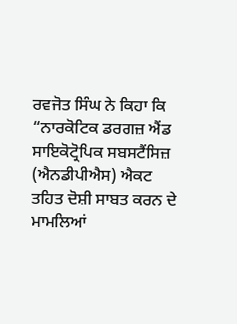ਰਵਜੋਤ ਸਿੰਘ ਨੇ ਕਿਹਾ ਕਿ “ਨਾਰਕੋਟਿਕ ਡਰਗਜ਼ ਐਂਡ ਸਾਇਕੋਟ੍ਰੋਪਿਕ ਸਬਸਟੈਂਸਿਜ਼ (ਐਨਡੀਪੀਐਸ) ਐਕਟ ਤਹਿਤ ਦੋਸ਼ੀ ਸਾਬਤ ਕਰਨ ਦੇ ਮਾਮਲਿਆਂ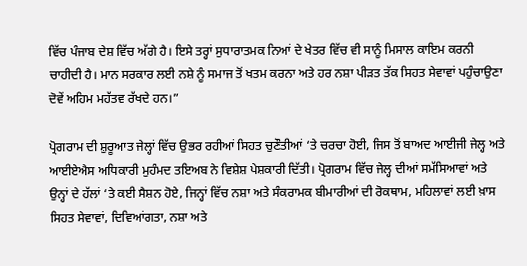ਵਿੱਚ ਪੰਜਾਬ ਦੇਸ਼ ਵਿੱਚ ਅੱਗੇ ਹੈ। ਇਸੇ ਤਰ੍ਹਾਂ ਸੁਧਾਰਾਤਮਕ ਨਿਆਂ ਦੇ ਖੇਤਰ ਵਿੱਚ ਵੀ ਸਾਨੂੰ ਮਿਸਾਲ ਕਾਇਮ ਕਰਨੀ ਚਾਹੀਦੀ ਹੈ। ਮਾਨ ਸਰਕਾਰ ਲਈ ਨਸ਼ੇ ਨੂੰ ਸਮਾਜ ਤੋਂ ਖਤਮ ਕਰਨਾ ਅਤੇ ਹਰ ਨਸ਼ਾ ਪੀੜਤ ਤੱਕ ਸਿਹਤ ਸੇਵਾਵਾਂ ਪਹੁੰਚਾਉਣਾ ਦੋਵੇਂ ਅਹਿਮ ਮਹੱਤਵ ਰੱਖਦੇ ਹਨ।”

ਪ੍ਰੋਗਰਾਮ ਦੀ ਸ਼ੁਰੂਆਤ ਜੇਲ੍ਹਾਂ ਵਿੱਚ ਉਭਰ ਰਹੀਆਂ ਸਿਹਤ ਚੁਣੌਤੀਆਂ ‘ਤੇ ਚਰਚਾ ਹੋਈ, ਜਿਸ ਤੋਂ ਬਾਅਦ ਆਈਜੀ ਜੇਲ੍ਹ ਅਤੇ ਆਈਏਐਸ ਅਧਿਕਾਰੀ ਮੁਹੰਮਦ ਤਇਅਬ ਨੇ ਵਿਸ਼ੇਸ਼ ਪੇਸ਼ਕਾਰੀ ਦਿੱਤੀ। ਪ੍ਰੋਗਰਾਮ ਵਿੱਚ ਜੇਲ੍ਹ ਦੀਆਂ ਸਮੱਸਿਆਵਾਂ ਅਤੇ ਉਨ੍ਹਾਂ ਦੇ ਹੱਲਾਂ ‘ਤੇ ਕਈ ਸੈਸ਼ਨ ਹੋਏ, ਜਿਨ੍ਹਾਂ ਵਿੱਚ ਨਸ਼ਾ ਅਤੇ ਸੰਕਰਾਮਕ ਬੀਮਾਰੀਆਂ ਦੀ ਰੋਕਥਾਮ, ਮਹਿਲਾਵਾਂ ਲਈ ਖ਼ਾਸ ਸਿਹਤ ਸੇਵਾਵਾਂ, ਦਿਵਿਆਂਗਤਾ, ਨਸ਼ਾ ਅਤੇ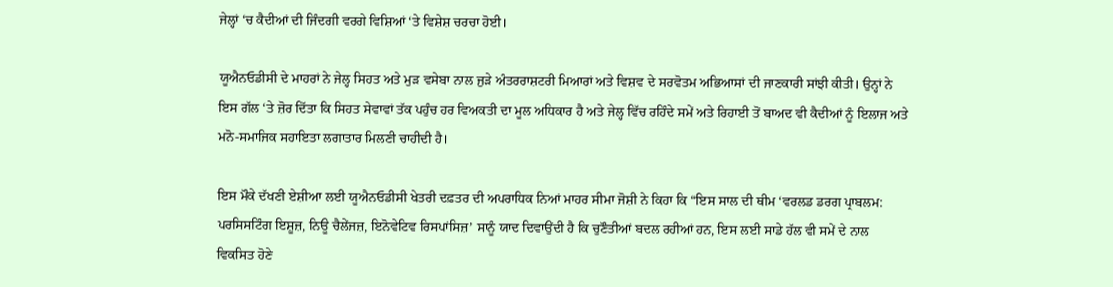ਜੇਲ੍ਹਾਂ ‘ਚ ਕੈਦੀਆਂ ਦੀ ਜਿੰਦਗੀ ਵਰਗੇ ਵਿਸ਼ਿਆਂ ‘ਤੇ ਵਿਸ਼ੇਸ਼ ਚਰਚਾ ਹੋਈ।

ਯੂਐਨਓਡੀਸੀ ਦੇ ਮਾਹਰਾਂ ਨੇ ਜੇਲ੍ਹ ਸਿਹਤ ਅਤੇ ਮੁੜ ਵਸੇਬਾ ਨਾਲ ਜੁੜੇ ਅੰਤਰਰਾਸ਼ਟਰੀ ਮਿਆਰਾਂ ਅਤੇ ਵਿਸ਼ਵ ਦੇ ਸਰਵੋਤਮ ਅਭਿਆਸਾਂ ਦੀ ਜਾਣਕਾਰੀ ਸਾਂਝੀ ਕੀਤੀ। ਉਨ੍ਹਾਂ ਨੇ ਇਸ ਗੱਲ ‘ਤੇ ਜ਼ੋਰ ਦਿੱਤਾ ਕਿ ਸਿਹਤ ਸੇਵਾਵਾਂ ਤੱਕ ਪਹੁੰਚ ਹਰ ਵਿਅਕਤੀ ਦਾ ਮੂਲ ਅਧਿਕਾਰ ਹੈ ਅਤੇ ਜੇਲ੍ਹ ਵਿੱਚ ਰਹਿੰਦੇ ਸਮੇਂ ਅਤੇ ਰਿਹਾਈ ਤੋਂ ਬਾਅਦ ਵੀ ਕੈਦੀਆਂ ਨੂੰ ਇਲਾਜ ਅਤੇ ਮਨੋ-ਸਮਾਜਿਕ ਸਹਾਇਤਾ ਲਗਾਤਾਰ ਮਿਲਣੀ ਚਾਹੀਦੀ ਹੈ।

ਇਸ ਮੌਕੇ ਦੱਖਣੀ ਏਸ਼ੀਆ ਲਈ ਯੂਐਨਓਡੀਸੀ ਖੇਤਰੀ ਦਫ਼ਤਰ ਦੀ ਅਪਰਾਧਿਕ ਨਿਆਂ ਮਾਹਰ ਸੀਮਾ ਜੋਸ਼ੀ ਨੇ ਕਿਹਾ ਕਿ “ਇਸ ਸਾਲ ਦੀ ਥੀਮ ‘ਵਰਲਡ ਡਰਗ ਪ੍ਰਾਬਲਮ: ਪਰਸਿਸਟਿੰਗ ਇਸ਼ੂਜ਼, ਨਿਊ ਚੈਲੇਂਜਜ਼, ਇਨੋਵੇਟਿਵ ਰਿਸਪਾਂਸਿਜ਼’ ਸਾਨੂੰ ਯਾਦ ਦਿਵਾਉਂਦੀ ਹੈ ਕਿ ਚੁਣੌਤੀਆਂ ਬਦਲ ਰਹੀਆਂ ਹਨ, ਇਸ ਲਈ ਸਾਡੇ ਹੱਲ ਵੀ ਸਮੇਂ ਦੇ ਨਾਲ ਵਿਕਸਿਤ ਹੋਣੇ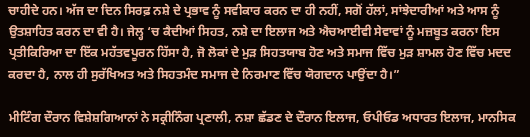ਚਾਹੀਦੇ ਹਨ। ਅੱਜ ਦਾ ਦਿਨ ਸਿਰਫ਼ ਨਸ਼ੇ ਦੇ ਪ੍ਰਭਾਵ ਨੂੰ ਸਵੀਕਾਰ ਕਰਨ ਦਾ ਹੀ ਨਹੀਂ, ਸਗੋਂ ਹੱਲਾਂ, ਸਾਂਝੇਦਾਰੀਆਂ ਅਤੇ ਆਸ ਨੂੰ ਉਤਸ਼ਾਹਿਤ ਕਰਨ ਦਾ ਵੀ ਹੈ। ਜੇਲ੍ਹ ‘ਚ ਕੈਦੀਆਂ ਸਿਹਤ, ਨਸ਼ੇ ਦਾ ਇਲਾਜ ਅਤੇ ਐਚਆਈਵੀ ਸੇਵਾਵਾਂ ਨੂੰ ਮਜ਼ਬੂਤ ਕਰਨਾ ਇਸ ਪ੍ਰਤੀਕਿਰਿਆ ਦਾ ਇੱਕ ਮਹੱਤਵਪੂਰਨ ਹਿੱਸਾ ਹੈ, ਜੋ ਲੋਕਾਂ ਦੇ ਮੁੜ ਸਿਹਤਯਾਬ ਹੋਣ ਅਤੇ ਸਮਾਜ ਵਿੱਚ ਮੁੜ ਸ਼ਾਮਲ ਹੋਣ ਵਿੱਚ ਮਦਦ ਕਰਦਾ ਹੈ, ਨਾਲ ਹੀ ਸੁਰੱਖਿਅਤ ਅਤੇ ਸਿਹਤਮੰਦ ਸਮਾਜ ਦੇ ਨਿਰਮਾਣ ਵਿੱਚ ਯੋਗਦਾਨ ਪਾਉਂਦਾ ਹੈ।”

ਮੀਟਿੰਗ ਦੌਰਾਨ ਵਿਸ਼ੇਸ਼ਗਿਆਨਾਂ ਨੇ ਸਕ੍ਰੀਨਿੰਗ ਪ੍ਰਣਾਲੀ, ਨਸ਼ਾ ਛੱਡਣ ਦੇ ਦੌਰਾਨ ਇਲਾਜ, ਓਪੀਓਡ ਅਧਾਰਤ ਇਲਾਜ, ਮਾਨਸਿਕ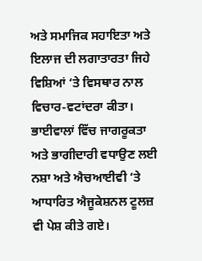ਅਤੇ ਸਮਾਜਿਕ ਸਹਾਇਤਾ ਅਤੇ ਇਲਾਜ ਦੀ ਲਗਾਤਾਰਤਾ ਜਿਹੇ ਵਿਸ਼ਿਆਂ ‘ਤੇ ਵਿਸਥਾਰ ਨਾਲ ਵਿਚਾਰ-ਵਟਾਂਦਰਾ ਕੀਤਾ। ਭਾਈਵਾਲਾਂ ਵਿੱਚ ਜਾਗਰੂਕਤਾ ਅਤੇ ਭਾਗੀਦਾਰੀ ਵਧਾਉਣ ਲਈ ਨਸ਼ਾ ਅਤੇ ਐਚਆਈਵੀ ‘ਤੇ ਆਧਾਰਿਤ ਐਜੂਕੇਸ਼ਨਲ ਟੂਲਜ਼ ਵੀ ਪੇਸ਼ ਕੀਤੇ ਗਏ।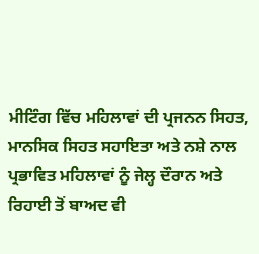ਮੀਟਿੰਗ ਵਿੱਚ ਮਹਿਲਾਵਾਂ ਦੀ ਪ੍ਰਜਨਨ ਸਿਹਤ, ਮਾਨਸਿਕ ਸਿਹਤ ਸਹਾਇਤਾ ਅਤੇ ਨਸ਼ੇ ਨਾਲ ਪ੍ਰਭਾਵਿਤ ਮਹਿਲਾਵਾਂ ਨੂੰ ਜੇਲ੍ਹ ਦੌਰਾਨ ਅਤੇ ਰਿਹਾਈ ਤੋਂ ਬਾਅਦ ਵੀ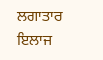ਲਗਾਤਾਰ ਇਲਾਜ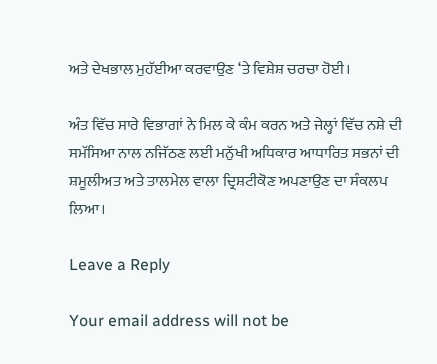ਅਤੇ ਦੇਖਭਾਲ ਮੁਹੱਈਆ ਕਰਵਾਉਣ ‘ਤੇ ਵਿਸ਼ੇਸ਼ ਚਰਚਾ ਹੋਈ।

ਅੰਤ ਵਿੱਚ ਸਾਰੇ ਵਿਭਾਗਾਂ ਨੇ ਮਿਲ ਕੇ ਕੰਮ ਕਰਨ ਅਤੇ ਜੇਲ੍ਹਾਂ ਵਿੱਚ ਨਸ਼ੇ ਦੀ ਸਮੱਸਿਆ ਨਾਲ ਨਜਿੱਠਣ ਲਈ ਮਨੁੱਖੀ ਅਧਿਕਾਰ ਆਧਾਰਿਤ ਸਭਨਾਂ ਦੀ ਸ਼ਮੂਲੀਅਤ ਅਤੇ ਤਾਲਮੇਲ ਵਾਲਾ ਦ੍ਰਿਸ਼ਟੀਕੋਣ ਅਪਣਾਉਣ ਦਾ ਸੰਕਲਪ ਲਿਆ।

Leave a Reply

Your email address will not be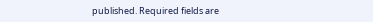published. Required fields are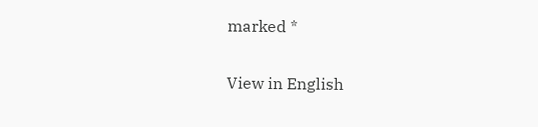marked *

View in English